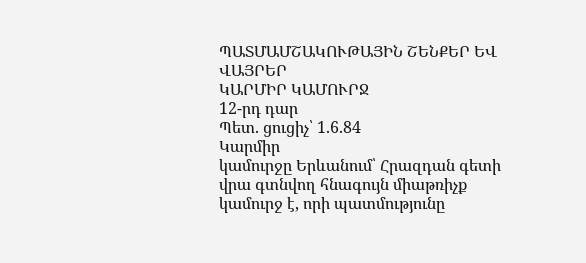ՊԱՏՄԱՄՇԱԿՈՒԹԱՅԻՆ ՇԵՆՔԵՐ ԵՎ ՎԱՅՐԵՐ
ԿԱՐՄԻՐ ԿԱՄՈՒՐՋ
12-րդ դար
Պետ. ցուցիչ՝ 1.6.84
Կարմիր
կամուրջը Երևանում՝ Հրազդան գետի վրա գտնվող հնագույն միաթռիչք կամուրջ է, որի պատմությունը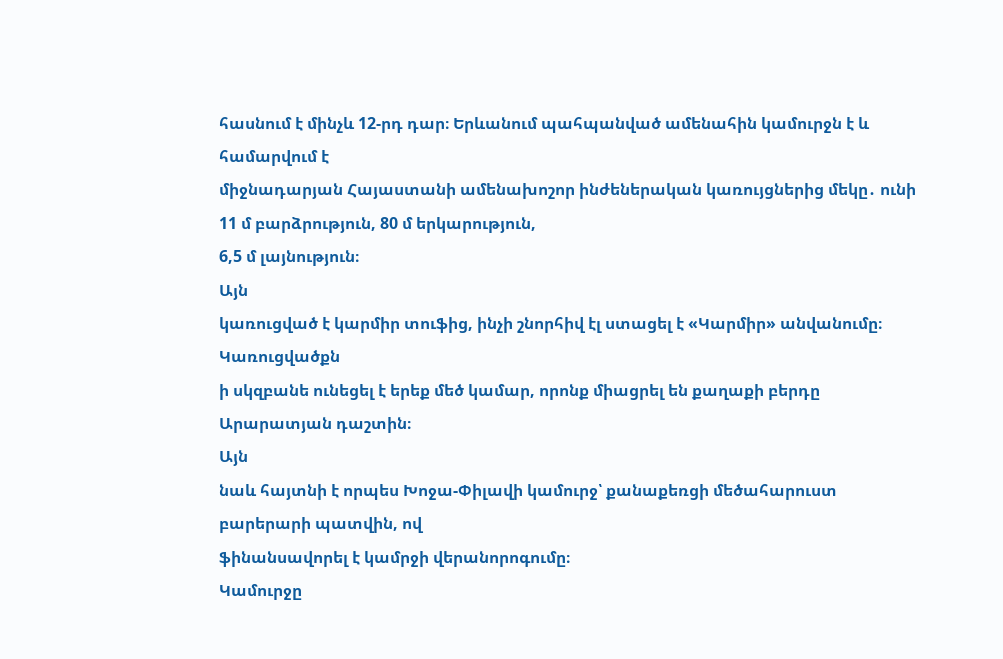հասնում է մինչև 12-րդ դար։ Երևանում պահպանված ամենահին կամուրջն է և համարվում է
միջնադարյան Հայաստանի ամենախոշոր ինժեներական կառույցներից մեկը․ ունի 11 մ բարձրություն, 80 մ երկարություն,
6,5 մ լայնություն։
Այն
կառուցված է կարմիր տուֆից, ինչի շնորհիվ էլ ստացել է «Կարմիր» անվանումը։ Կառուցվածքն
ի սկզբանե ունեցել է երեք մեծ կամար, որոնք միացրել են քաղաքի բերդը Արարատյան դաշտին։
Այն
նաև հայտնի է որպես Խոջա-Փիլավի կամուրջ՝ քանաքեռցի մեծահարուստ բարերարի պատվին, ով
ֆինանսավորել է կամրջի վերանորոգումը։
Կամուրջը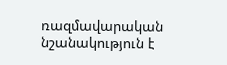ռազմավարական նշանակություն է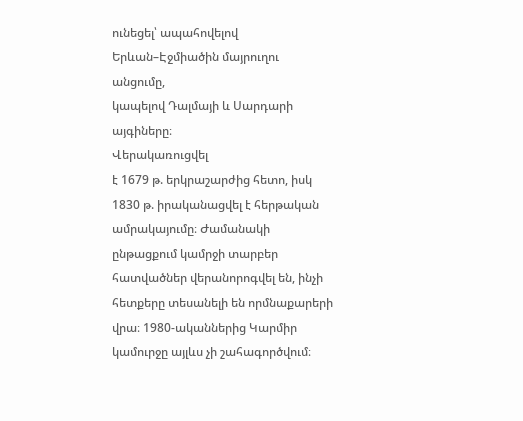ունեցել՝ ապահովելով Երևան–Էջմիածին մայրուղու անցումը,
կապելով Դալմայի և Սարդարի այգիները։
Վերակառուցվել
է 1679 թ. երկրաշարժից հետո, իսկ 1830 թ. իրականացվել է հերթական ամրակայումը։ Ժամանակի
ընթացքում կամրջի տարբեր հատվածներ վերանորոգվել են, ինչի հետքերը տեսանելի են որմնաքարերի
վրա։ 1980-ականներից Կարմիր կամուրջը այլևս չի շահագործվում։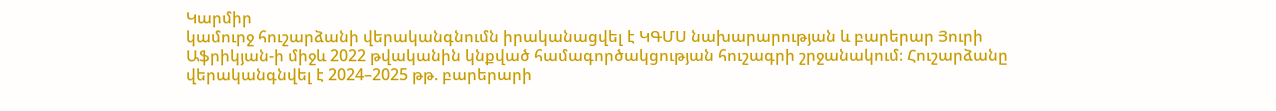Կարմիր
կամուրջ հուշարձանի վերականգնումն իրականացվել է ԿԳՄՍ նախարարության և բարերար Յուրի
Աֆրիկյան-ի միջև 2022 թվականին կնքված համագործակցության հուշագրի շրջանակում։ Հուշարձանը
վերականգնվել է 2024–2025 թթ. բարերարի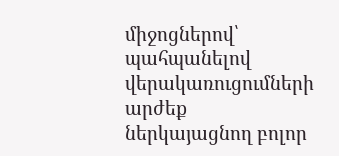միջոցներով՝ պահպանելով վերակառուցումների արժեք
ներկայացնող բոլոր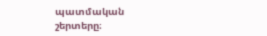պատմական շերտերը։